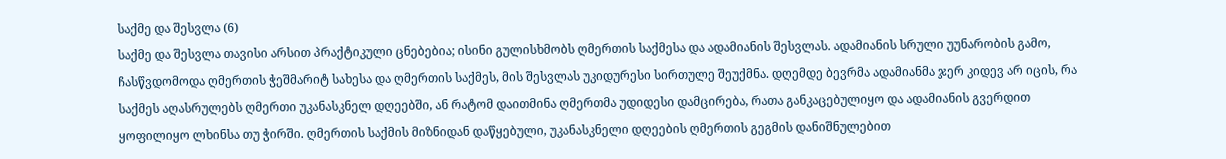საქმე და შესვლა (6)
საქმე და შესვლა თავისი არსით პრაქტიკული ცნებებია; ისინი გულისხმობს ღმერთის საქმესა და ადამიანის შესვლას. ადამიანის სრული უუნარობის გამო, ჩასწვდომოდა ღმერთის ჭეშმარიტ სახესა და ღმერთის საქმეს, მის შესვლას უკიდურესი სირთულე შეუქმნა. დღემდე ბევრმა ადამიანმა ჯერ კიდევ არ იცის, რა საქმეს აღასრულებს ღმერთი უკანასკნელ დღეებში, ან რატომ დაითმინა ღმერთმა უდიდესი დამცირება, რათა განკაცებულიყო და ადამიანის გვერდით ყოფილიყო ლხინსა თუ ჭირში. ღმერთის საქმის მიზნიდან დაწყებული, უკანასკნელი დღეების ღმერთის გეგმის დანიშნულებით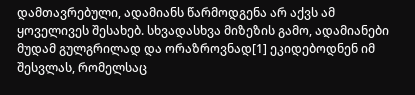დამთავრებული, ადამიანს წარმოდგენა არ აქვს ამ ყოველივეს შესახებ. სხვადასხვა მიზეზის გამო, ადამიანები მუდამ გულგრილად და ორაზროვნად[1] ეკიდებოდნენ იმ შესვლას, რომელსაც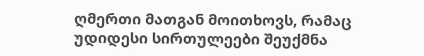ღმერთი მათგან მოითხოვს, რამაც უდიდესი სირთულეები შეუქმნა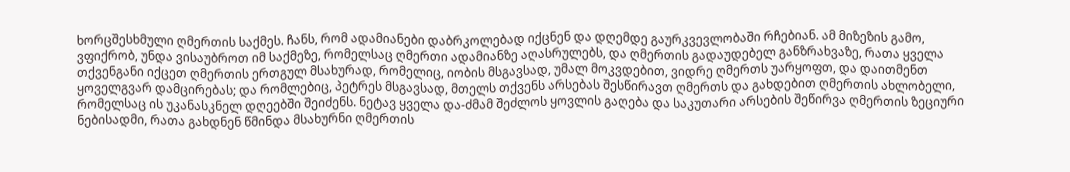ხორცშესხმული ღმერთის საქმეს. ჩანს, რომ ადამიანები დაბრკოლებად იქცნენ და დღემდე გაურკვევლობაში რჩებიან. ამ მიზეზის გამო, ვფიქრობ, უნდა ვისაუბროთ იმ საქმეზე, რომელსაც ღმერთი ადამიანზე აღასრულებს, და ღმერთის გადაუდებელ განზრახვაზე, რათა ყველა თქვენგანი იქცეთ ღმერთის ერთგულ მსახურად, რომელიც, იობის მსგავსად, უმალ მოკვდებით, ვიდრე ღმერთს უარყოფთ, და დაითმენთ ყოველგვარ დამცირებას; და რომლებიც, პეტრეს მსგავსად, მთელს თქვენს არსებას შესწირავთ ღმერთს და გახდებით ღმერთის ახლობელი, რომელსაც ის უკანასკნელ დღეებში შეიძენს. ნეტავ ყველა და-ძმამ შეძლოს ყოვლის გაღება და საკუთარი არსების შეწირვა ღმერთის ზეციური ნებისადმი, რათა გახდნენ წმინდა მსახურნი ღმერთის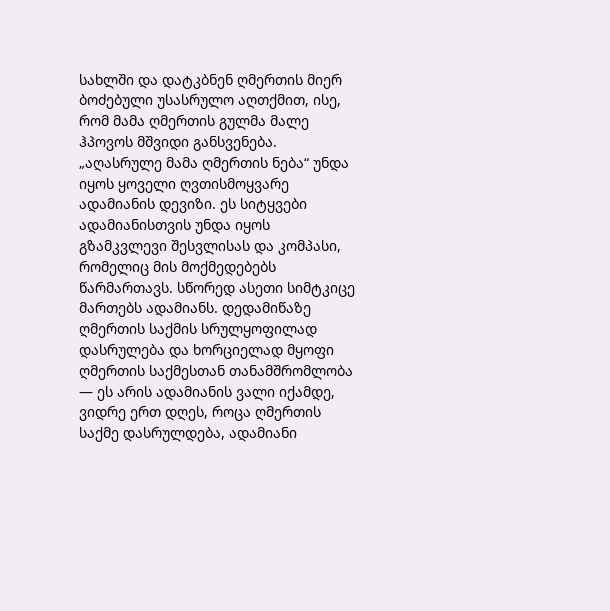სახლში და დატკბნენ ღმერთის მიერ ბოძებული უსასრულო აღთქმით, ისე, რომ მამა ღმერთის გულმა მალე ჰპოვოს მშვიდი განსვენება. „აღასრულე მამა ღმერთის ნება“ უნდა იყოს ყოველი ღვთისმოყვარე ადამიანის დევიზი. ეს სიტყვები ადამიანისთვის უნდა იყოს გზამკვლევი შესვლისას და კომპასი, რომელიც მის მოქმედებებს წარმართავს. სწორედ ასეთი სიმტკიცე მართებს ადამიანს. დედამიწაზე ღმერთის საქმის სრულყოფილად დასრულება და ხორციელად მყოფი ღმერთის საქმესთან თანამშრომლობა — ეს არის ადამიანის ვალი იქამდე, ვიდრე ერთ დღეს, როცა ღმერთის საქმე დასრულდება, ადამიანი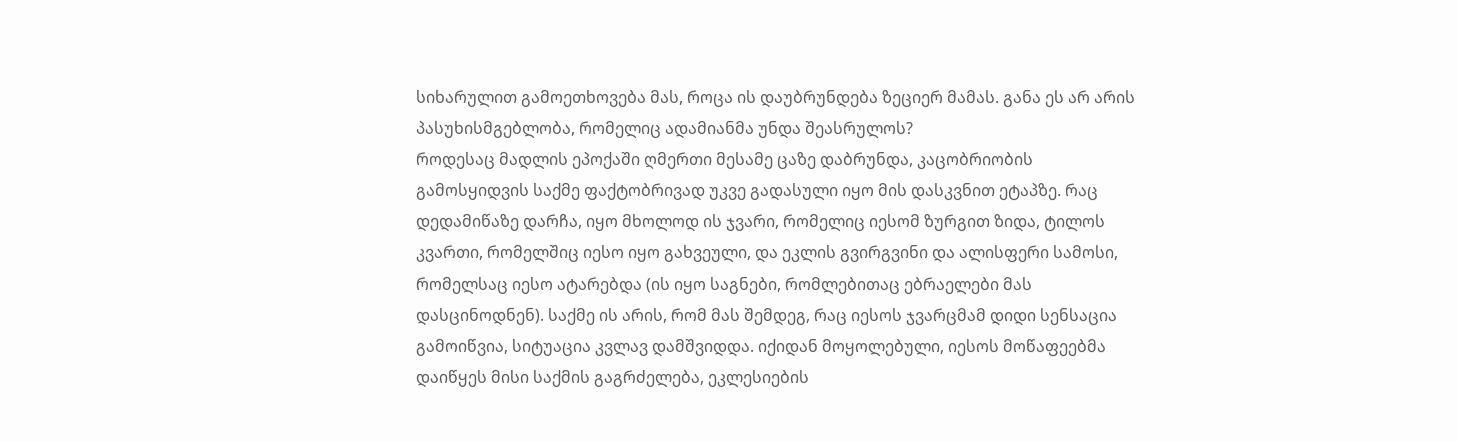სიხარულით გამოეთხოვება მას, როცა ის დაუბრუნდება ზეციერ მამას. განა ეს არ არის პასუხისმგებლობა, რომელიც ადამიანმა უნდა შეასრულოს?
როდესაც მადლის ეპოქაში ღმერთი მესამე ცაზე დაბრუნდა, კაცობრიობის გამოსყიდვის საქმე ფაქტობრივად უკვე გადასული იყო მის დასკვნით ეტაპზე. რაც დედამიწაზე დარჩა, იყო მხოლოდ ის ჯვარი, რომელიც იესომ ზურგით ზიდა, ტილოს კვართი, რომელშიც იესო იყო გახვეული, და ეკლის გვირგვინი და ალისფერი სამოსი, რომელსაც იესო ატარებდა (ის იყო საგნები, რომლებითაც ებრაელები მას დასცინოდნენ). საქმე ის არის, რომ მას შემდეგ, რაც იესოს ჯვარცმამ დიდი სენსაცია გამოიწვია, სიტუაცია კვლავ დამშვიდდა. იქიდან მოყოლებული, იესოს მოწაფეებმა დაიწყეს მისი საქმის გაგრძელება, ეკლესიების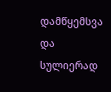დამწყემსვა და სულიერად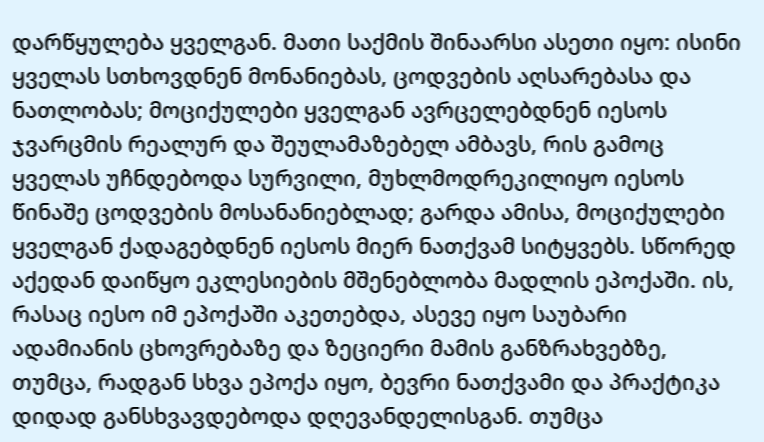დარწყულება ყველგან. მათი საქმის შინაარსი ასეთი იყო: ისინი ყველას სთხოვდნენ მონანიებას, ცოდვების აღსარებასა და ნათლობას; მოციქულები ყველგან ავრცელებდნენ იესოს ჯვარცმის რეალურ და შეულამაზებელ ამბავს, რის გამოც ყველას უჩნდებოდა სურვილი, მუხლმოდრეკილიყო იესოს წინაშე ცოდვების მოსანანიებლად; გარდა ამისა, მოციქულები ყველგან ქადაგებდნენ იესოს მიერ ნათქვამ სიტყვებს. სწორედ აქედან დაიწყო ეკლესიების მშენებლობა მადლის ეპოქაში. ის, რასაც იესო იმ ეპოქაში აკეთებდა, ასევე იყო საუბარი ადამიანის ცხოვრებაზე და ზეციერი მამის განზრახვებზე, თუმცა, რადგან სხვა ეპოქა იყო, ბევრი ნათქვამი და პრაქტიკა დიდად განსხვავდებოდა დღევანდელისგან. თუმცა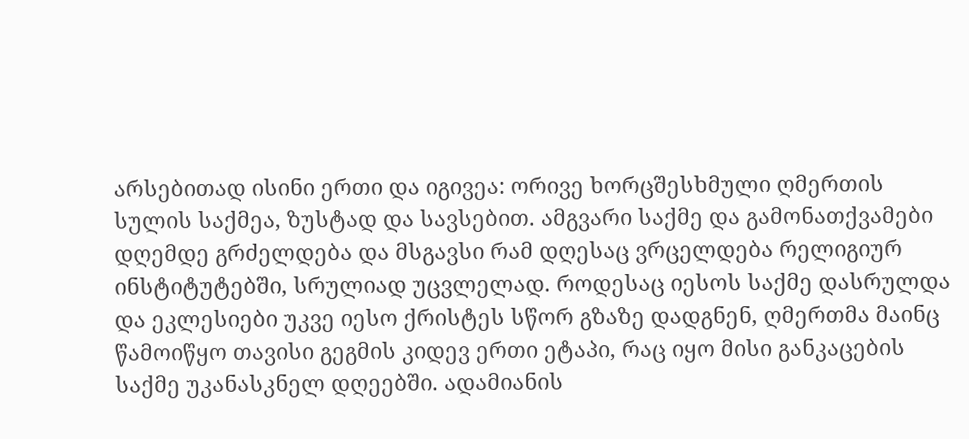არსებითად ისინი ერთი და იგივეა: ორივე ხორცშესხმული ღმერთის სულის საქმეა, ზუსტად და სავსებით. ამგვარი საქმე და გამონათქვამები დღემდე გრძელდება და მსგავსი რამ დღესაც ვრცელდება რელიგიურ ინსტიტუტებში, სრულიად უცვლელად. როდესაც იესოს საქმე დასრულდა და ეკლესიები უკვე იესო ქრისტეს სწორ გზაზე დადგნენ, ღმერთმა მაინც წამოიწყო თავისი გეგმის კიდევ ერთი ეტაპი, რაც იყო მისი განკაცების საქმე უკანასკნელ დღეებში. ადამიანის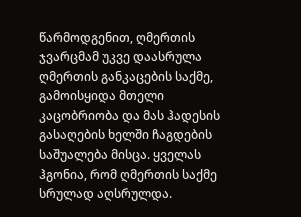წარმოდგენით, ღმერთის ჯვარცმამ უკვე დაასრულა ღმერთის განკაცების საქმე, გამოისყიდა მთელი კაცობრიობა და მას ჰადესის გასაღების ხელში ჩაგდების საშუალება მისცა. ყველას ჰგონია, რომ ღმერთის საქმე სრულად აღსრულდა.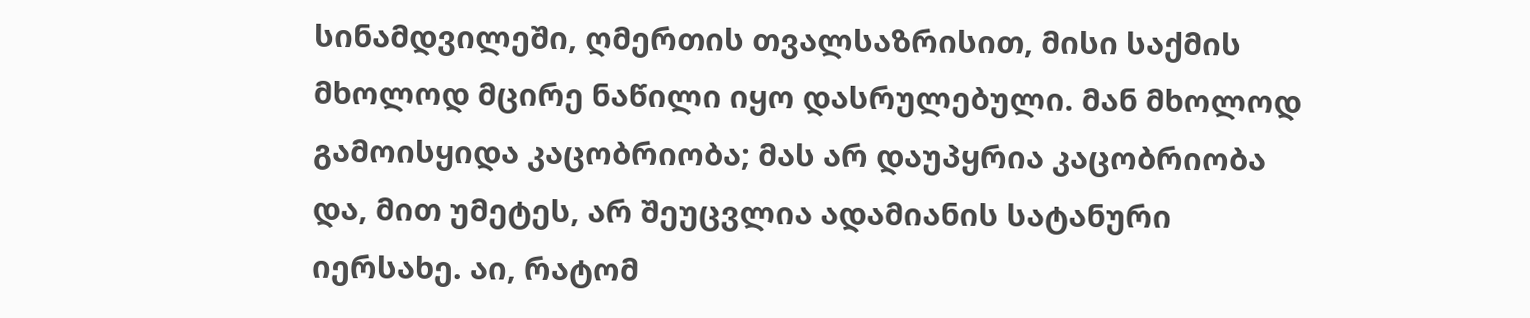სინამდვილეში, ღმერთის თვალსაზრისით, მისი საქმის მხოლოდ მცირე ნაწილი იყო დასრულებული. მან მხოლოდ გამოისყიდა კაცობრიობა; მას არ დაუპყრია კაცობრიობა და, მით უმეტეს, არ შეუცვლია ადამიანის სატანური იერსახე. აი, რატომ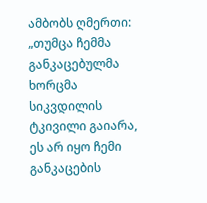ამბობს ღმერთი: „თუმცა ჩემმა განკაცებულმა ხორცმა სიკვდილის ტკივილი გაიარა, ეს არ იყო ჩემი განკაცების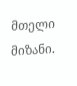მთელი მიზანი.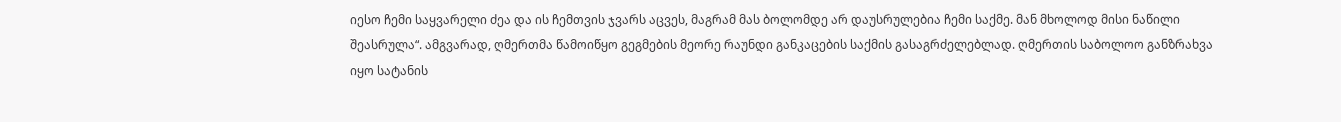იესო ჩემი საყვარელი ძეა და ის ჩემთვის ჯვარს აცვეს, მაგრამ მას ბოლომდე არ დაუსრულებია ჩემი საქმე. მან მხოლოდ მისი ნაწილი შეასრულა“. ამგვარად, ღმერთმა წამოიწყო გეგმების მეორე რაუნდი განკაცების საქმის გასაგრძელებლად. ღმერთის საბოლოო განზრახვა იყო სატანის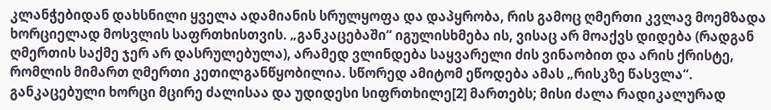კლანჭებიდან დახსნილი ყველა ადამიანის სრულყოფა და დაპყრობა, რის გამოც ღმერთი კვლავ მოემზადა ხორციელად მოსვლის საფრთხისთვის. „განკაცებაში“ იგულისხმება ის, ვისაც არ მოაქვს დიდება (რადგან ღმერთის საქმე ჯერ არ დასრულებულა), არამედ ვლინდება საყვარელი ძის ვინაობით და არის ქრისტე, რომლის მიმართ ღმერთი კეთილგანწყობილია. სწორედ ამიტომ ეწოდება ამას „რისკზე წასვლა“. განკაცებული ხორცი მცირე ძალისაა და უდიდესი სიფრთხილე[2] მართებს; მისი ძალა რადიკალურად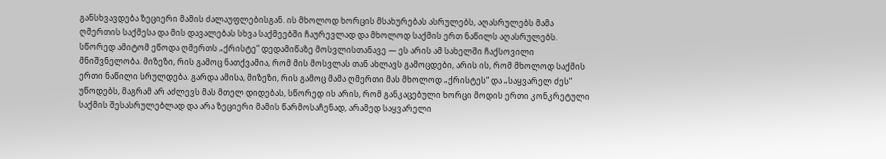განსხვავდება ზეციერი მამის ძალაუფლებისგან. ის მხოლოდ ხორცის მსახურებას ასრულებს, აღასრულებს მამა ღმერთის საქმესა და მის დავალებას სხვა საქმეებში ჩაურევლად და მხოლოდ საქმის ერთ ნაწილს აღასრულებს. სწორედ ამიტომ ეწოდა ღმერთს „ქრისტე“ დედამიწაზე მოსვლისთანავე — ეს არის ამ სახელში ჩაქსოვილი მნიშვნელობა. მიზეზი, რის გამოც ნათქვამია, რომ მის მოსვლას თან ახლავს გამოცდები, არის ის, რომ მხოლოდ საქმის ერთი ნაწილი სრულდება. გარდა ამისა, მიზეზი, რის გამოც მამა ღმერთი მას მხოლოდ „ქრისტეს“ და „საყვარელ ძეს“ უწოდებს, მაგრამ არ აძლევს მას მთელ დიდებას, სწორედ ის არის, რომ განკაცებული ხორცი მოდის ერთი კონკრეტული საქმის შესასრულებლად და არა ზეციერი მამის წარმოსაჩენად, არამედ საყვარელი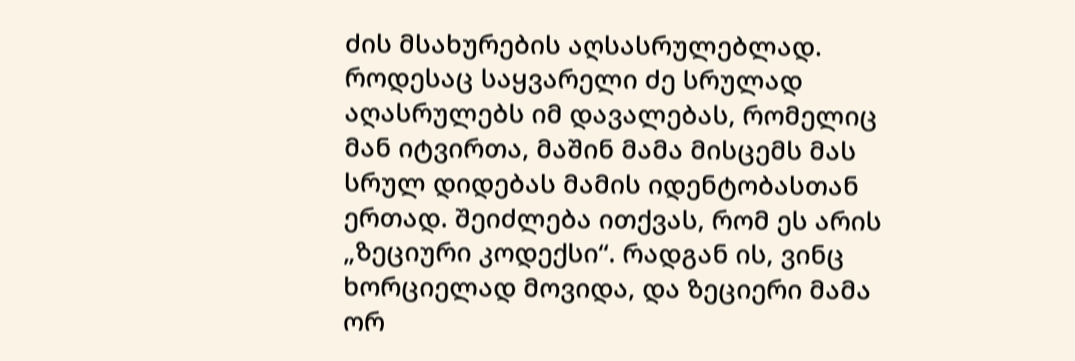ძის მსახურების აღსასრულებლად. როდესაც საყვარელი ძე სრულად აღასრულებს იმ დავალებას, რომელიც მან იტვირთა, მაშინ მამა მისცემს მას სრულ დიდებას მამის იდენტობასთან ერთად. შეიძლება ითქვას, რომ ეს არის „ზეციური კოდექსი“. რადგან ის, ვინც ხორციელად მოვიდა, და ზეციერი მამა ორ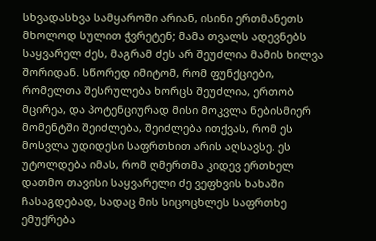სხვადასხვა სამყაროში არიან, ისინი ერთმანეთს მხოლოდ სულით ჭვრეტენ; მამა თვალს ადევნებს საყვარელ ძეს, მაგრამ ძეს არ შეუძლია მამის ხილვა შორიდან. სწორედ იმიტომ, რომ ფუნქციები, რომელთა შესრულება ხორცს შეუძლია, ერთობ მცირეა, და პოტენციურად მისი მოკვლა ნებისმიერ მომენტში შეიძლება, შეიძლება ითქვას, რომ ეს მოსვლა უდიდესი საფრთხით არის აღსავსე. ეს უტოლდება იმას, რომ ღმერთმა კიდევ ერთხელ დათმო თავისი საყვარელი ძე ვეფხვის ხახაში ჩასაგდებად, სადაც მის სიცოცხლეს საფრთხე ემუქრება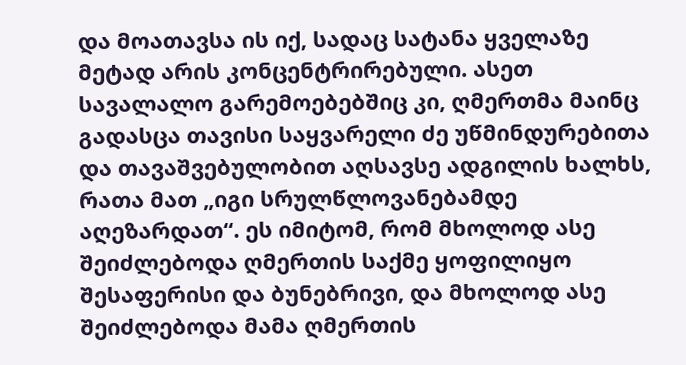და მოათავსა ის იქ, სადაც სატანა ყველაზე მეტად არის კონცენტრირებული. ასეთ სავალალო გარემოებებშიც კი, ღმერთმა მაინც გადასცა თავისი საყვარელი ძე უწმინდურებითა და თავაშვებულობით აღსავსე ადგილის ხალხს, რათა მათ „იგი სრულწლოვანებამდე აღეზარდათ“. ეს იმიტომ, რომ მხოლოდ ასე შეიძლებოდა ღმერთის საქმე ყოფილიყო შესაფერისი და ბუნებრივი, და მხოლოდ ასე შეიძლებოდა მამა ღმერთის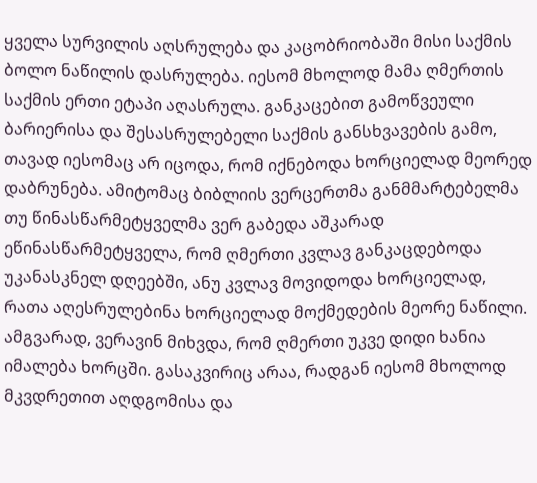ყველა სურვილის აღსრულება და კაცობრიობაში მისი საქმის ბოლო ნაწილის დასრულება. იესომ მხოლოდ მამა ღმერთის საქმის ერთი ეტაპი აღასრულა. განკაცებით გამოწვეული ბარიერისა და შესასრულებელი საქმის განსხვავების გამო, თავად იესომაც არ იცოდა, რომ იქნებოდა ხორციელად მეორედ დაბრუნება. ამიტომაც ბიბლიის ვერცერთმა განმმარტებელმა თუ წინასწარმეტყველმა ვერ გაბედა აშკარად ეწინასწარმეტყველა, რომ ღმერთი კვლავ განკაცდებოდა უკანასკნელ დღეებში, ანუ კვლავ მოვიდოდა ხორციელად, რათა აღესრულებინა ხორციელად მოქმედების მეორე ნაწილი. ამგვარად, ვერავინ მიხვდა, რომ ღმერთი უკვე დიდი ხანია იმალება ხორცში. გასაკვირიც არაა, რადგან იესომ მხოლოდ მკვდრეთით აღდგომისა და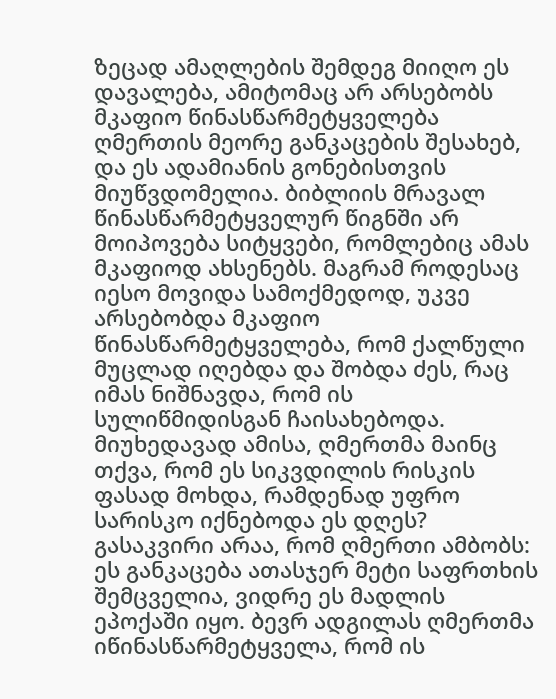ზეცად ამაღლების შემდეგ მიიღო ეს დავალება, ამიტომაც არ არსებობს მკაფიო წინასწარმეტყველება ღმერთის მეორე განკაცების შესახებ, და ეს ადამიანის გონებისთვის მიუწვდომელია. ბიბლიის მრავალ წინასწარმეტყველურ წიგნში არ მოიპოვება სიტყვები, რომლებიც ამას მკაფიოდ ახსენებს. მაგრამ როდესაც იესო მოვიდა სამოქმედოდ, უკვე არსებობდა მკაფიო წინასწარმეტყველება, რომ ქალწული მუცლად იღებდა და შობდა ძეს, რაც იმას ნიშნავდა, რომ ის სულიწმიდისგან ჩაისახებოდა. მიუხედავად ამისა, ღმერთმა მაინც თქვა, რომ ეს სიკვდილის რისკის ფასად მოხდა, რამდენად უფრო სარისკო იქნებოდა ეს დღეს? გასაკვირი არაა, რომ ღმერთი ამბობს: ეს განკაცება ათასჯერ მეტი საფრთხის შემცველია, ვიდრე ეს მადლის ეპოქაში იყო. ბევრ ადგილას ღმერთმა იწინასწარმეტყველა, რომ ის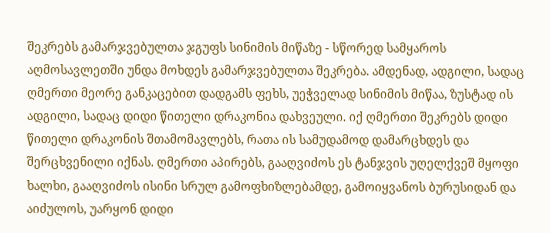შეკრებს გამარჯვებულთა ჯგუფს სინიმის მიწაზე - სწორედ სამყაროს აღმოსავლეთში უნდა მოხდეს გამარჯვებულთა შეკრება. ამდენად, ადგილი, სადაც ღმერთი მეორე განკაცებით დადგამს ფეხს, უეჭველად სინიმის მიწაა, ზუსტად ის ადგილი, სადაც დიდი წითელი დრაკონია დახვეული. იქ ღმერთი შეკრებს დიდი წითელი დრაკონის შთამომავლებს, რათა ის სამუდამოდ დამარცხდეს და შერცხვენილი იქნას. ღმერთი აპირებს, გააღვიძოს ეს ტანჯვის უღელქვეშ მყოფი ხალხი, გააღვიძოს ისინი სრულ გამოფხიზლებამდე, გამოიყვანოს ბურუსიდან და აიძულოს, უარყონ დიდი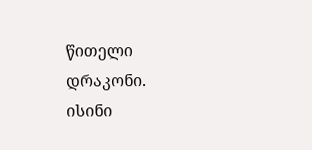წითელი დრაკონი. ისინი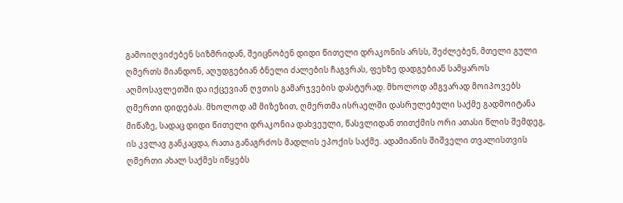გამოიღვიძებენ სიზმრიდან, შეიცნობენ დიდი წითელი დრაკონის არსს, შეძლებენ, მთელი გული ღმერთს მიანდონ, აღუდგებიან ბნელი ძალების ჩაგვრას, ფეხზე დადგებიან სამყაროს აღმოსავლეთში და იქცევიან ღვთის გამარჯვების დასტურად. მხოლოდ ამგვარად მოიპოვებს ღმერთი დიდებას. მხოლოდ ამ მიზეზით, ღმერთმა ისრაელში დასრულებული საქმე გადმოიტანა მიწაზე, სადაც დიდი წითელი დრაკონია დახვეული, წასვლიდან თითქმის ორი ათასი წლის შემდეგ, ის კვლავ განკაცდა, რათა განაგრძოს მადლის ეპოქის საქმე. ადამიანის შიშველი თვალისთვის ღმერთი ახალ საქმეს იწყებს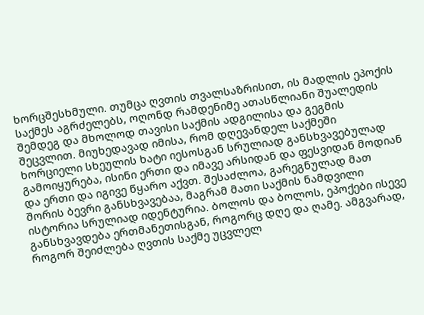ხორცშესხმული. თუმცა ღვთის თვალსაზრისით, ის მადლის ეპოქის საქმეს აგრძელებს, ოღონდ რამდენიმე ათასწლიანი შუალედის შემდეგ და მხოლოდ თავისი საქმის ადგილისა და გეგმის შეცვლით. მიუხედავად იმისა, რომ დღევანდელ საქმეში ხორციელი სხეულის ხატი იესოსგან სრულიად განსხვავებულად გამოიყურება, ისინი ერთი და იმავე არსიდან და ფესვიდან მოდიან და ერთი და იგივე წყარო აქვთ. შესაძლოა, გარეგნულად მათ შორის ბევრი განსხვავებაა, მაგრამ მათი საქმის ნამდვილი ისტორია სრულიად იდენტურია. ბოლოს და ბოლოს, ეპოქები ისევე განსხვავდება ერთმანეთისგან, როგორც დღე და ღამე. ამგვარად, როგორ შეიძლება ღვთის საქმე უცვლელ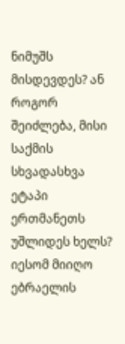ნიმუშს მისდევდეს? ან როგორ შეიძლება, მისი საქმის სხვადასხვა ეტაპი ერთმანეთს უშლიდეს ხელს?
იესომ მიიღო ებრაელის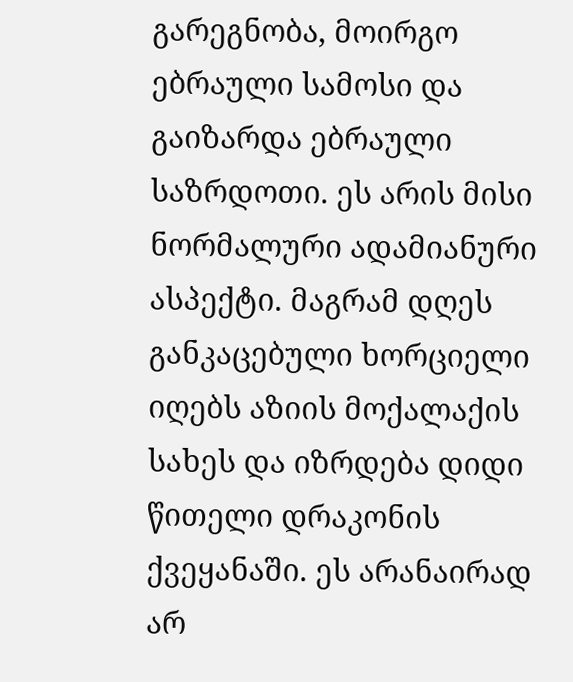გარეგნობა, მოირგო ებრაული სამოსი და გაიზარდა ებრაული საზრდოთი. ეს არის მისი ნორმალური ადამიანური ასპექტი. მაგრამ დღეს განკაცებული ხორციელი იღებს აზიის მოქალაქის სახეს და იზრდება დიდი წითელი დრაკონის ქვეყანაში. ეს არანაირად არ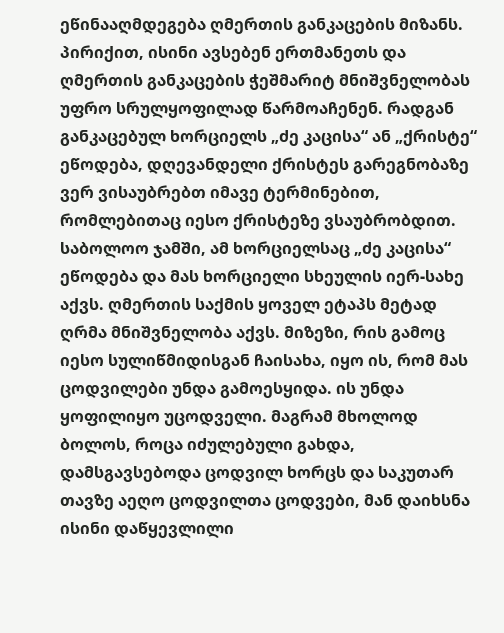ეწინააღმდეგება ღმერთის განკაცების მიზანს. პირიქით, ისინი ავსებენ ერთმანეთს და ღმერთის განკაცების ჭეშმარიტ მნიშვნელობას უფრო სრულყოფილად წარმოაჩენენ. რადგან განკაცებულ ხორციელს „ძე კაცისა“ ან „ქრისტე“ ეწოდება, დღევანდელი ქრისტეს გარეგნობაზე ვერ ვისაუბრებთ იმავე ტერმინებით, რომლებითაც იესო ქრისტეზე ვსაუბრობდით. საბოლოო ჯამში, ამ ხორციელსაც „ძე კაცისა“ ეწოდება და მას ხორციელი სხეულის იერ-სახე აქვს. ღმერთის საქმის ყოველ ეტაპს მეტად ღრმა მნიშვნელობა აქვს. მიზეზი, რის გამოც იესო სულიწმიდისგან ჩაისახა, იყო ის, რომ მას ცოდვილები უნდა გამოესყიდა. ის უნდა ყოფილიყო უცოდველი. მაგრამ მხოლოდ ბოლოს, როცა იძულებული გახდა, დამსგავსებოდა ცოდვილ ხორცს და საკუთარ თავზე აეღო ცოდვილთა ცოდვები, მან დაიხსნა ისინი დაწყევლილი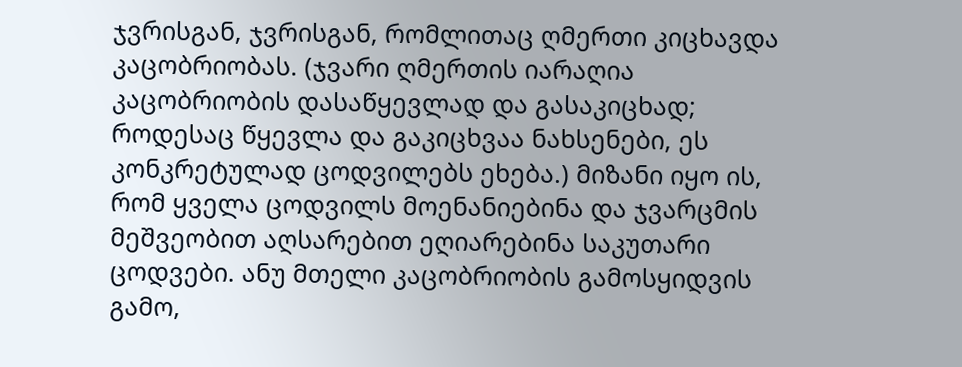ჯვრისგან, ჯვრისგან, რომლითაც ღმერთი კიცხავდა კაცობრიობას. (ჯვარი ღმერთის იარაღია კაცობრიობის დასაწყევლად და გასაკიცხად; როდესაც წყევლა და გაკიცხვაა ნახსენები, ეს კონკრეტულად ცოდვილებს ეხება.) მიზანი იყო ის, რომ ყველა ცოდვილს მოენანიებინა და ჯვარცმის მეშვეობით აღსარებით ეღიარებინა საკუთარი ცოდვები. ანუ მთელი კაცობრიობის გამოსყიდვის გამო,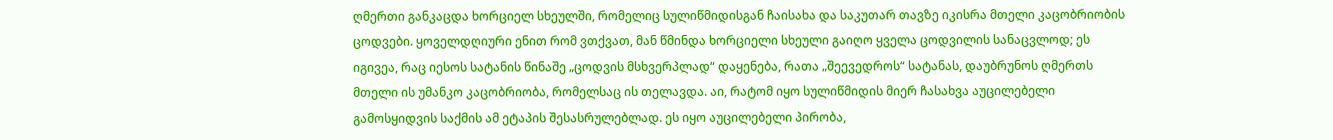ღმერთი განკაცდა ხორციელ სხეულში, რომელიც სულიწმიდისგან ჩაისახა და საკუთარ თავზე იკისრა მთელი კაცობრიობის ცოდვები. ყოველდღიური ენით რომ ვთქვათ, მან წმინდა ხორციელი სხეული გაიღო ყველა ცოდვილის სანაცვლოდ; ეს იგივეა, რაც იესოს სატანის წინაშე „ცოდვის მსხვერპლად“ დაყენება, რათა „შეევედროს“ სატანას, დაუბრუნოს ღმერთს მთელი ის უმანკო კაცობრიობა, რომელსაც ის თელავდა. აი, რატომ იყო სულიწმიდის მიერ ჩასახვა აუცილებელი გამოსყიდვის საქმის ამ ეტაპის შესასრულებლად. ეს იყო აუცილებელი პირობა,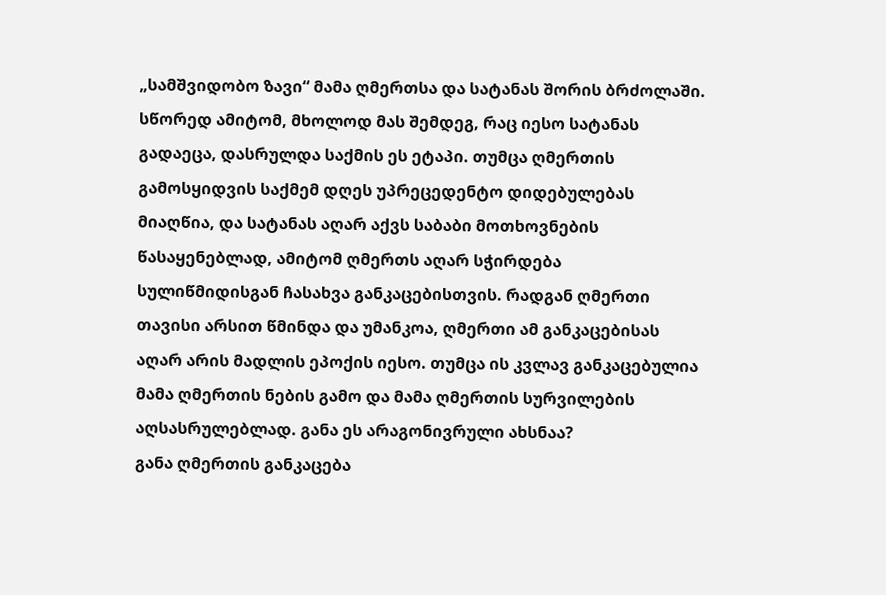„სამშვიდობო ზავი“ მამა ღმერთსა და სატანას შორის ბრძოლაში. სწორედ ამიტომ, მხოლოდ მას შემდეგ, რაც იესო სატანას გადაეცა, დასრულდა საქმის ეს ეტაპი. თუმცა ღმერთის გამოსყიდვის საქმემ დღეს უპრეცედენტო დიდებულებას მიაღწია, და სატანას აღარ აქვს საბაბი მოთხოვნების წასაყენებლად, ამიტომ ღმერთს აღარ სჭირდება სულიწმიდისგან ჩასახვა განკაცებისთვის. რადგან ღმერთი თავისი არსით წმინდა და უმანკოა, ღმერთი ამ განკაცებისას აღარ არის მადლის ეპოქის იესო. თუმცა ის კვლავ განკაცებულია მამა ღმერთის ნების გამო და მამა ღმერთის სურვილების აღსასრულებლად. განა ეს არაგონივრული ახსნაა?
განა ღმერთის განკაცება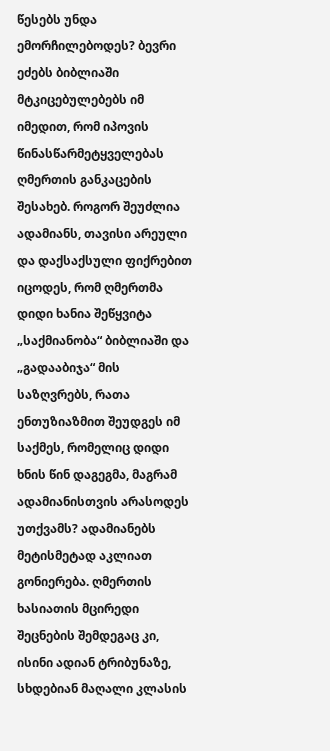წესებს უნდა ემორჩილებოდეს? ბევრი ეძებს ბიბლიაში მტკიცებულებებს იმ იმედით, რომ იპოვის წინასწარმეტყველებას ღმერთის განკაცების შესახებ. როგორ შეუძლია ადამიანს, თავისი არეული და დაქსაქსული ფიქრებით იცოდეს, რომ ღმერთმა დიდი ხანია შეწყვიტა „საქმიანობა“ ბიბლიაში და „გადააბიჯა“ მის საზღვრებს, რათა ენთუზიაზმით შეუდგეს იმ საქმეს, რომელიც დიდი ხნის წინ დაგეგმა, მაგრამ ადამიანისთვის არასოდეს უთქვამს? ადამიანებს მეტისმეტად აკლიათ გონიერება. ღმერთის ხასიათის მცირედი შეცნების შემდეგაც კი, ისინი ადიან ტრიბუნაზე, სხდებიან მაღალი კლასის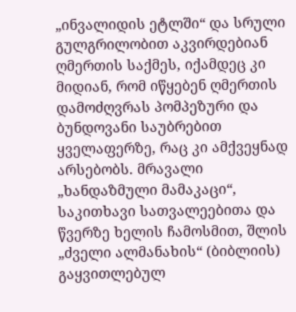„ინვალიდის ეტლში“ და სრული გულგრილობით აკვირდებიან ღმერთის საქმეს, იქამდეც კი მიდიან, რომ იწყებენ ღმერთის დამოძღვრას პომპეზური და ბუნდოვანი საუბრებით ყველაფერზე, რაც კი ამქვეყნად არსებობს. მრავალი „ხანდაზმული მამაკაცი“, საკითხავი სათვალეებითა და წვერზე ხელის ჩამოსმით, შლის „ძველი ალმანახის“ (ბიბლიის) გაყვითლებულ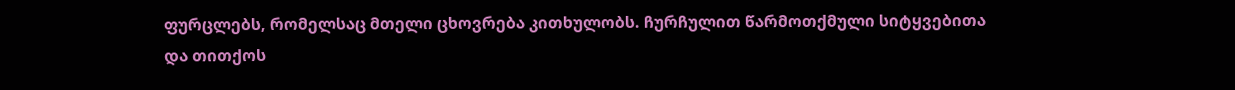ფურცლებს, რომელსაც მთელი ცხოვრება კითხულობს. ჩურჩულით წარმოთქმული სიტყვებითა და თითქოს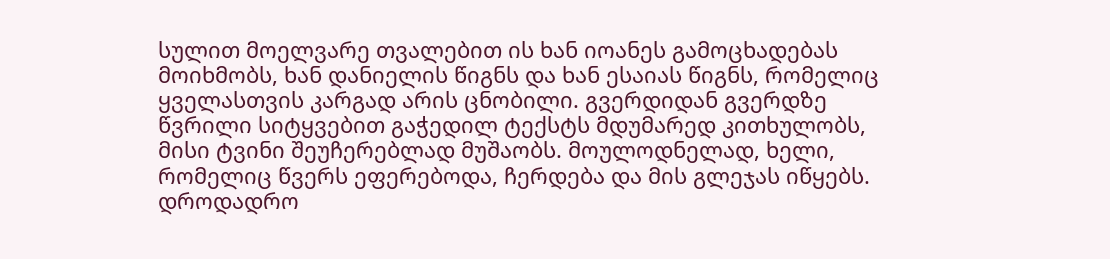სულით მოელვარე თვალებით ის ხან იოანეს გამოცხადებას მოიხმობს, ხან დანიელის წიგნს და ხან ესაიას წიგნს, რომელიც ყველასთვის კარგად არის ცნობილი. გვერდიდან გვერდზე წვრილი სიტყვებით გაჭედილ ტექსტს მდუმარედ კითხულობს, მისი ტვინი შეუჩერებლად მუშაობს. მოულოდნელად, ხელი, რომელიც წვერს ეფერებოდა, ჩერდება და მის გლეჯას იწყებს. დროდადრო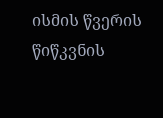ისმის წვერის წიწკვნის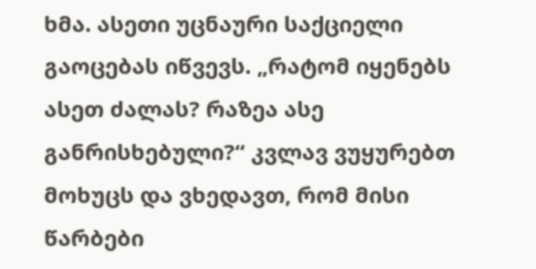ხმა. ასეთი უცნაური საქციელი გაოცებას იწვევს. „რატომ იყენებს ასეთ ძალას? რაზეა ასე განრისხებული?“ კვლავ ვუყურებთ მოხუცს და ვხედავთ, რომ მისი წარბები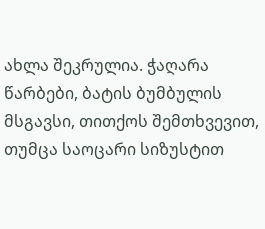ახლა შეკრულია. ჭაღარა წარბები, ბატის ბუმბულის მსგავსი, თითქოს შემთხვევით, თუმცა საოცარი სიზუსტით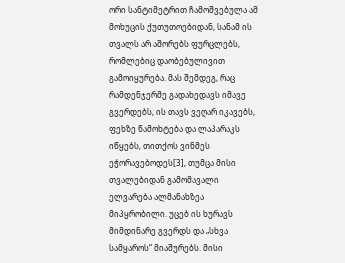ორი სანტიმეტრით ჩამოშვებულა ამ მოხუცის ქუთუთოებიდან, სანამ ის თვალს არ აშორებს ფურცლებს, რომლებიც დაობებულივით გამოიყურება. მას შემდეგ, რაც რამდენჯერმე გადახედავს იმავე გვერდებს, ის თავს ვეღარ იკავებს, ფეხზე წამოხტება და ლაპარაკს იწყებს, თითქოს ვინმეს ეჭორავებოდეს[3], თუმცა მისი თვალებიდან გამომავალი ელვარება ალმანახზეა მიპყრობილი. უცებ ის ხურავს მიმდინარე გვერდს და „სხვა სამყაროს“ მიაშურებს. მისი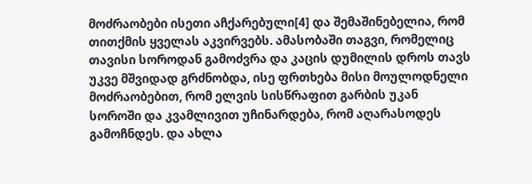მოძრაობები ისეთი აჩქარებული[4] და შემაშინებელია, რომ თითქმის ყველას აკვირვებს. ამასობაში თაგვი, რომელიც თავისი სოროდან გამოძვრა და კაცის დუმილის დროს თავს უკვე მშვიდად გრძნობდა, ისე ფრთხება მისი მოულოდნელი მოძრაობებით, რომ ელვის სისწრაფით გარბის უკან სოროში და კვამლივით უჩინარდება, რომ აღარასოდეს გამოჩნდეს. და ახლა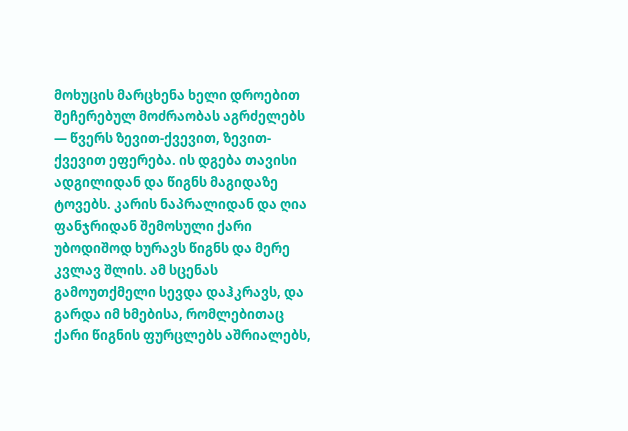მოხუცის მარცხენა ხელი დროებით შეჩერებულ მოძრაობას აგრძელებს — წვერს ზევით-ქვევით, ზევით-ქვევით ეფერება. ის დგება თავისი ადგილიდან და წიგნს მაგიდაზე ტოვებს. კარის ნაპრალიდან და ღია ფანჯრიდან შემოსული ქარი უბოდიშოდ ხურავს წიგნს და მერე კვლავ შლის. ამ სცენას გამოუთქმელი სევდა დაჰკრავს, და გარდა იმ ხმებისა, რომლებითაც ქარი წიგნის ფურცლებს აშრიალებს,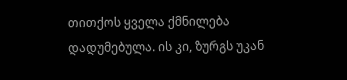თითქოს ყველა ქმნილება დადუმებულა. ის კი, ზურგს უკან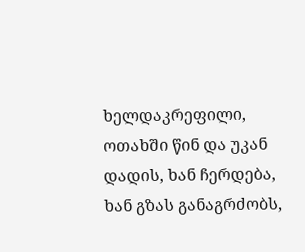ხელდაკრეფილი, ოთახში წინ და უკან დადის, ხან ჩერდება, ხან გზას განაგრძობს,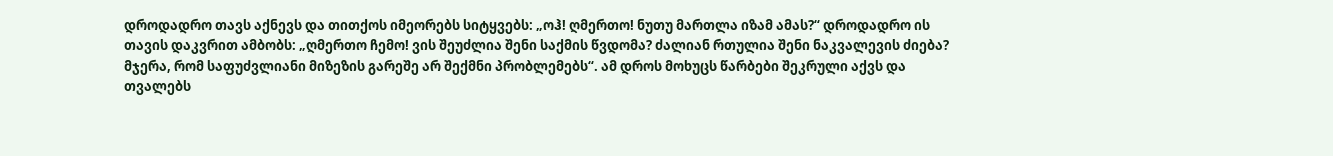დროდადრო თავს აქნევს და თითქოს იმეორებს სიტყვებს: „ოჰ! ღმერთო! ნუთუ მართლა იზამ ამას?“ დროდადრო ის თავის დაკვრით ამბობს: „ღმერთო ჩემო! ვის შეუძლია შენი საქმის წვდომა? ძალიან რთულია შენი ნაკვალევის ძიება? მჯერა, რომ საფუძვლიანი მიზეზის გარეშე არ შექმნი პრობლემებს“. ამ დროს მოხუცს წარბები შეკრული აქვს და თვალებს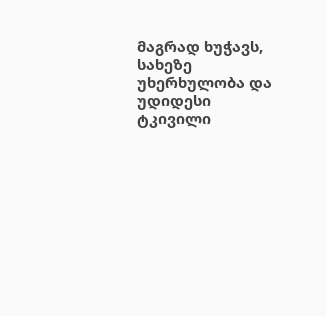მაგრად ხუჭავს, სახეზე უხერხულობა და უდიდესი ტკივილი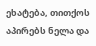ეხატება, თითქოს აპირებს ნელა და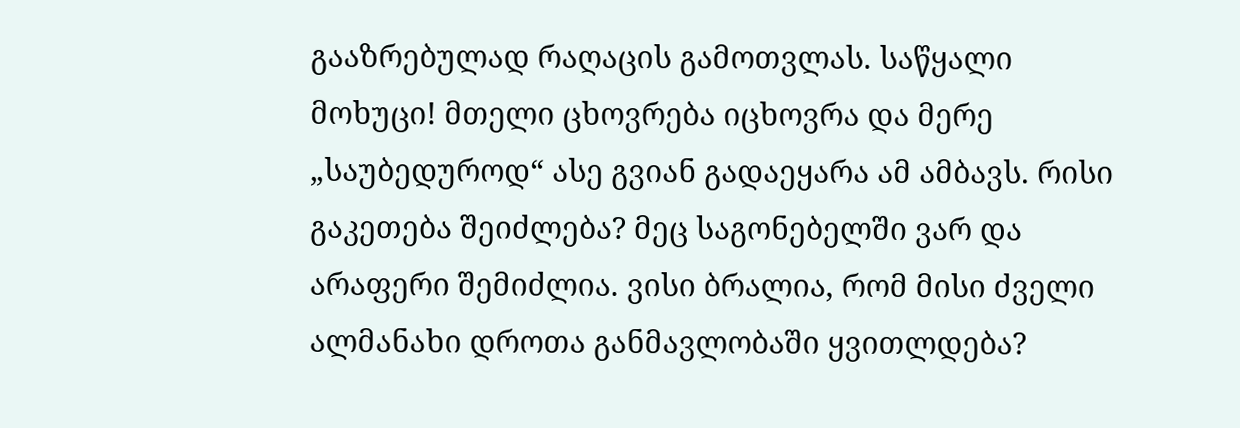გააზრებულად რაღაცის გამოთვლას. საწყალი მოხუცი! მთელი ცხოვრება იცხოვრა და მერე „საუბედუროდ“ ასე გვიან გადაეყარა ამ ამბავს. რისი გაკეთება შეიძლება? მეც საგონებელში ვარ და არაფერი შემიძლია. ვისი ბრალია, რომ მისი ძველი ალმანახი დროთა განმავლობაში ყვითლდება?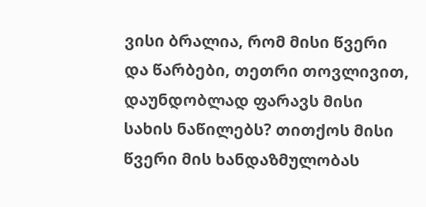ვისი ბრალია, რომ მისი წვერი და წარბები, თეთრი თოვლივით, დაუნდობლად ფარავს მისი სახის ნაწილებს? თითქოს მისი წვერი მის ხანდაზმულობას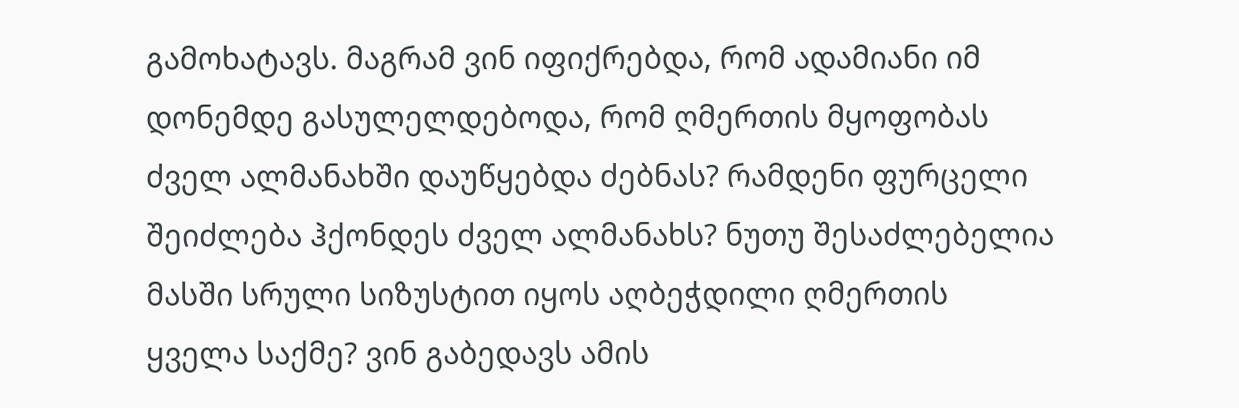გამოხატავს. მაგრამ ვინ იფიქრებდა, რომ ადამიანი იმ დონემდე გასულელდებოდა, რომ ღმერთის მყოფობას ძველ ალმანახში დაუწყებდა ძებნას? რამდენი ფურცელი შეიძლება ჰქონდეს ძველ ალმანახს? ნუთუ შესაძლებელია მასში სრული სიზუსტით იყოს აღბეჭდილი ღმერთის ყველა საქმე? ვინ გაბედავს ამის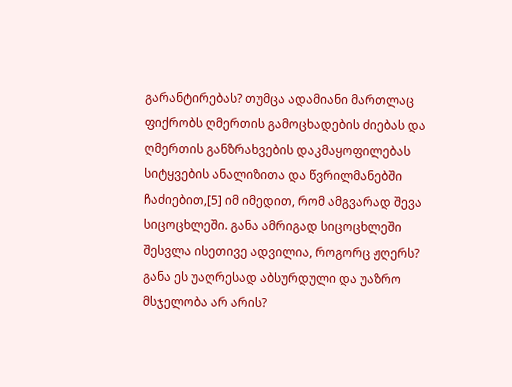გარანტირებას? თუმცა ადამიანი მართლაც ფიქრობს ღმერთის გამოცხადების ძიებას და ღმერთის განზრახვების დაკმაყოფილებას სიტყვების ანალიზითა და წვრილმანებში ჩაძიებით,[5] იმ იმედით, რომ ამგვარად შევა სიცოცხლეში. განა ამრიგად სიცოცხლეში შესვლა ისეთივე ადვილია, როგორც ჟღერს? განა ეს უაღრესად აბსურდული და უაზრო მსჯელობა არ არის?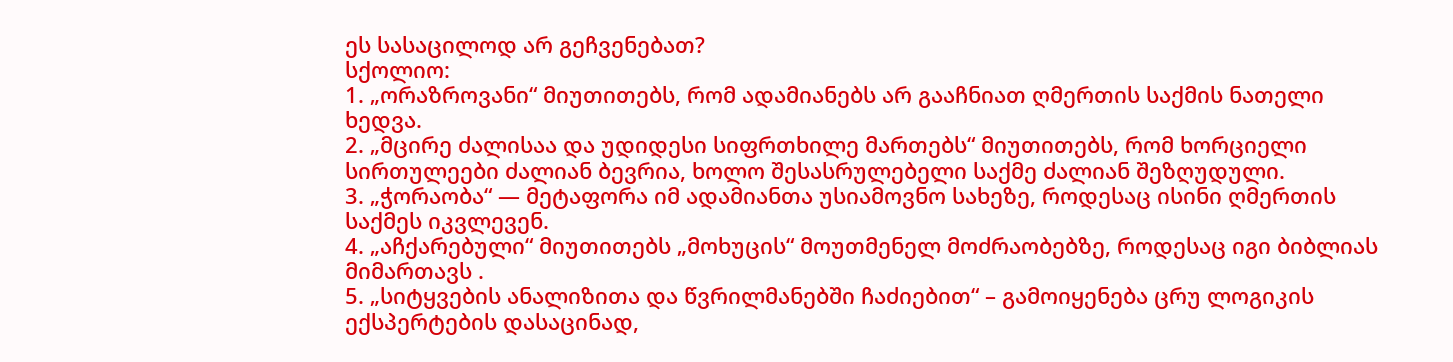ეს სასაცილოდ არ გეჩვენებათ?
სქოლიო:
1. „ორაზროვანი“ მიუთითებს, რომ ადამიანებს არ გააჩნიათ ღმერთის საქმის ნათელი ხედვა.
2. „მცირე ძალისაა და უდიდესი სიფრთხილე მართებს“ მიუთითებს, რომ ხორციელი სირთულეები ძალიან ბევრია, ხოლო შესასრულებელი საქმე ძალიან შეზღუდული.
3. „ჭორაობა“ — მეტაფორა იმ ადამიანთა უსიამოვნო სახეზე, როდესაც ისინი ღმერთის საქმეს იკვლევენ.
4. „აჩქარებული“ მიუთითებს „მოხუცის“ მოუთმენელ მოძრაობებზე, როდესაც იგი ბიბლიას მიმართავს .
5. „სიტყვების ანალიზითა და წვრილმანებში ჩაძიებით“ – გამოიყენება ცრუ ლოგიკის ექსპერტების დასაცინად,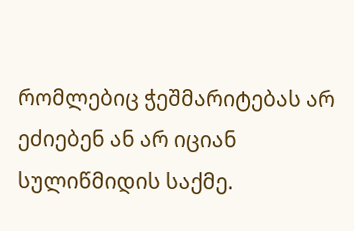რომლებიც ჭეშმარიტებას არ ეძიებენ ან არ იციან სულიწმიდის საქმე.